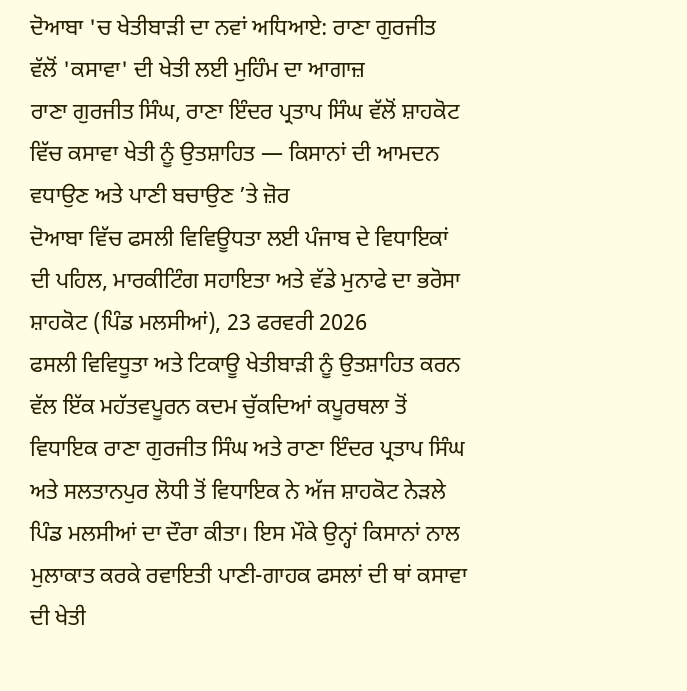ਦੋਆਬਾ 'ਚ ਖੇਤੀਬਾੜੀ ਦਾ ਨਵਾਂ ਅਧਿਆਏ: ਰਾਣਾ ਗੁਰਜੀਤ ਵੱਲੋਂ 'ਕਸਾਵਾ' ਦੀ ਖੇਤੀ ਲਈ ਮੁਹਿੰਮ ਦਾ ਆਗਾਜ਼
ਰਾਣਾ ਗੁਰਜੀਤ ਸਿੰਘ, ਰਾਣਾ ਇੰਦਰ ਪ੍ਰਤਾਪ ਸਿੰਘ ਵੱਲੋਂ ਸ਼ਾਹਕੋਟ ਵਿੱਚ ਕਸਾਵਾ ਖੇਤੀ ਨੂੰ ਉਤਸ਼ਾਹਿਤ — ਕਿਸਾਨਾਂ ਦੀ ਆਮਦਨ ਵਧਾਉਣ ਅਤੇ ਪਾਣੀ ਬਚਾਉਣ ’ਤੇ ਜ਼ੋਰ
ਦੋਆਬਾ ਵਿੱਚ ਫਸਲੀ ਵਿਵਿਊਧਤਾ ਲਈ ਪੰਜਾਬ ਦੇ ਵਿਧਾਇਕਾਂ ਦੀ ਪਹਿਲ, ਮਾਰਕੀਟਿੰਗ ਸਹਾਇਤਾ ਅਤੇ ਵੱਡੇ ਮੁਨਾਫੇ ਦਾ ਭਰੋਸਾ
ਸ਼ਾਹਕੋਟ (ਪਿੰਡ ਮਲਸੀਆਂ), 23 ਫਰਵਰੀ 2026
ਫਸਲੀ ਵਿਵਿਧੂਤਾ ਅਤੇ ਟਿਕਾਊ ਖੇਤੀਬਾੜੀ ਨੂੰ ਉਤਸ਼ਾਹਿਤ ਕਰਨ ਵੱਲ ਇੱਕ ਮਹੱਤਵਪੂਰਨ ਕਦਮ ਚੁੱਕਦਿਆਂ ਕਪੂਰਥਲਾ ਤੋਂ ਵਿਧਾਇਕ ਰਾਣਾ ਗੁਰਜੀਤ ਸਿੰਘ ਅਤੇ ਰਾਣਾ ਇੰਦਰ ਪ੍ਰਤਾਪ ਸਿੰਘ ਅਤੇ ਸਲਤਾਨਪੁਰ ਲੋਧੀ ਤੋਂ ਵਿਧਾਇਕ ਨੇ ਅੱਜ ਸ਼ਾਹਕੋਟ ਨੇੜਲੇ ਪਿੰਡ ਮਲਸੀਆਂ ਦਾ ਦੌਰਾ ਕੀਤਾ। ਇਸ ਮੌਕੇ ਉਨ੍ਹਾਂ ਕਿਸਾਨਾਂ ਨਾਲ ਮੁਲਾਕਾਤ ਕਰਕੇ ਰਵਾਇਤੀ ਪਾਣੀ-ਗਾਹਕ ਫਸਲਾਂ ਦੀ ਥਾਂ ਕਸਾਵਾ ਦੀ ਖੇਤੀ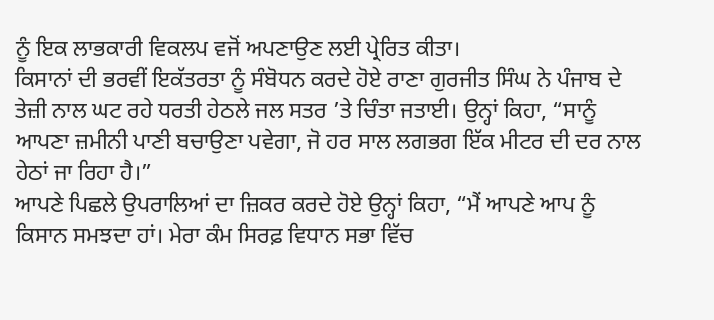ਨੂੰ ਇਕ ਲਾਭਕਾਰੀ ਵਿਕਲਪ ਵਜੋਂ ਅਪਣਾਉਣ ਲਈ ਪ੍ਰੇਰਿਤ ਕੀਤਾ।
ਕਿਸਾਨਾਂ ਦੀ ਭਰਵੀਂ ਇਕੱਤਰਤਾ ਨੂੰ ਸੰਬੋਧਨ ਕਰਦੇ ਹੋਏ ਰਾਣਾ ਗੁਰਜੀਤ ਸਿੰਘ ਨੇ ਪੰਜਾਬ ਦੇ ਤੇਜ਼ੀ ਨਾਲ ਘਟ ਰਹੇ ਧਰਤੀ ਹੇਠਲੇ ਜਲ ਸਤਰ ’ਤੇ ਚਿੰਤਾ ਜਤਾਈ। ਉਨ੍ਹਾਂ ਕਿਹਾ, “ਸਾਨੂੰ ਆਪਣਾ ਜ਼ਮੀਨੀ ਪਾਣੀ ਬਚਾਉਣਾ ਪਵੇਗਾ, ਜੋ ਹਰ ਸਾਲ ਲਗਭਗ ਇੱਕ ਮੀਟਰ ਦੀ ਦਰ ਨਾਲ ਹੇਠਾਂ ਜਾ ਰਿਹਾ ਹੈ।”
ਆਪਣੇ ਪਿਛਲੇ ਉਪਰਾਲਿਆਂ ਦਾ ਜ਼ਿਕਰ ਕਰਦੇ ਹੋਏ ਉਨ੍ਹਾਂ ਕਿਹਾ, “ਮੈਂ ਆਪਣੇ ਆਪ ਨੂੰ ਕਿਸਾਨ ਸਮਝਦਾ ਹਾਂ। ਮੇਰਾ ਕੰਮ ਸਿਰਫ਼ ਵਿਧਾਨ ਸਭਾ ਵਿੱਚ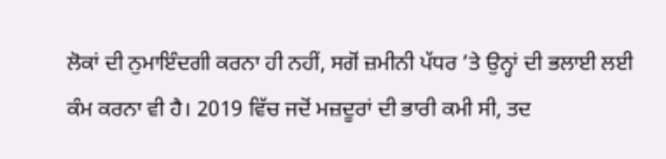ਲੋਕਾਂ ਦੀ ਨੁਮਾਇੰਦਗੀ ਕਰਨਾ ਹੀ ਨਹੀਂ, ਸਗੋਂ ਜ਼ਮੀਨੀ ਪੱਧਰ ’ਤੇ ਉਨ੍ਹਾਂ ਦੀ ਭਲਾਈ ਲਈ ਕੰਮ ਕਰਨਾ ਵੀ ਹੈ। 2019 ਵਿੱਚ ਜਦੋਂ ਮਜ਼ਦੂਰਾਂ ਦੀ ਭਾਰੀ ਕਮੀ ਸੀ, ਤਦ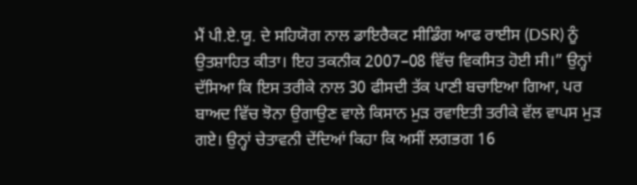ਮੈਂ ਪੀ.ਏ.ਯੂ. ਦੇ ਸਹਿਯੋਗ ਨਾਲ ਡਾਇਰੈਕਟ ਸੀਡਿੰਗ ਆਫ ਰਾਈਸ (DSR) ਨੂੰ ਉਤਸ਼ਾਹਿਤ ਕੀਤਾ। ਇਹ ਤਕਨੀਕ 2007–08 ਵਿੱਚ ਵਿਕਸਿਤ ਹੋਈ ਸੀ।” ਉਨ੍ਹਾਂ ਦੱਸਿਆ ਕਿ ਇਸ ਤਰੀਕੇ ਨਾਲ 30 ਫੀਸਦੀ ਤੱਕ ਪਾਣੀ ਬਚਾਇਆ ਗਿਆ, ਪਰ ਬਾਅਦ ਵਿੱਚ ਝੋਨਾ ਉਗਾਉਣ ਵਾਲੇ ਕਿਸਾਨ ਮੁੜ ਰਵਾਇਤੀ ਤਰੀਕੇ ਵੱਲ ਵਾਪਸ ਮੁੜ ਗਏ। ਉਨ੍ਹਾਂ ਚੇਤਾਵਨੀ ਦੇਂਦਿਆਂ ਕਿਹਾ ਕਿ ਅਸੀਂ ਲਗਭਗ 16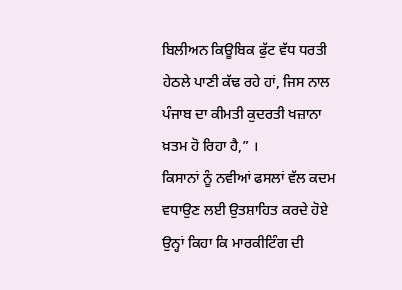ਬਿਲੀਅਨ ਕਿਊਬਿਕ ਫੁੱਟ ਵੱਧ ਧਰਤੀ ਹੇਠਲੇ ਪਾਣੀ ਕੱਢ ਰਹੇ ਹਾਂ, ਜਿਸ ਨਾਲ ਪੰਜਾਬ ਦਾ ਕੀਮਤੀ ਕੁਦਰਤੀ ਖਜ਼ਾਨਾ ਖ਼ਤਮ ਹੋ ਰਿਹਾ ਹੈ,” ।
ਕਿਸਾਨਾਂ ਨੂੰ ਨਵੀਆਂ ਫਸਲਾਂ ਵੱਲ ਕਦਮ ਵਧਾਉਣ ਲਈ ਉਤਸ਼ਾਹਿਤ ਕਰਦੇ ਹੋਏ ਉਨ੍ਹਾਂ ਕਿਹਾ ਕਿ ਮਾਰਕੀਟਿੰਗ ਦੀ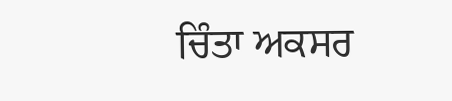ਚਿੰਤਾ ਅਕਸਰ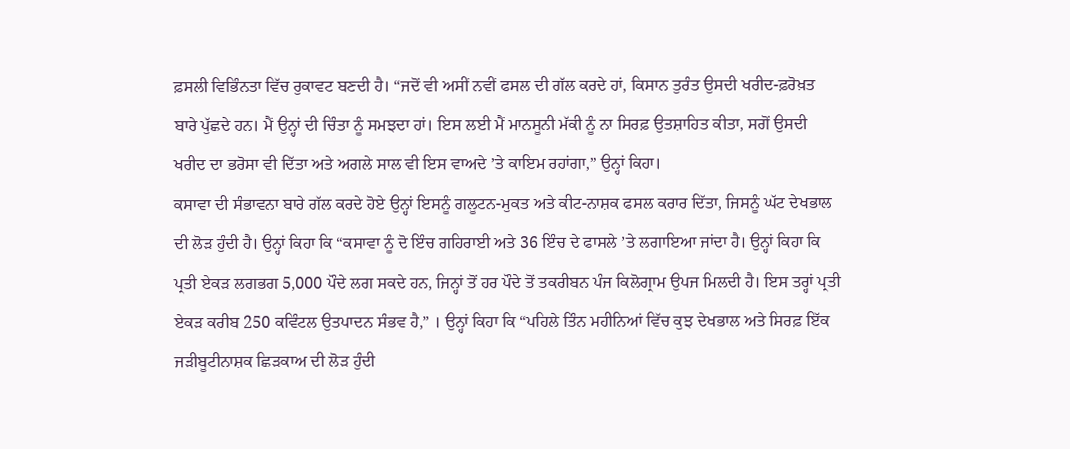ਫ਼ਸਲੀ ਵਿਭਿੰਨਤਾ ਵਿੱਚ ਰੁਕਾਵਟ ਬਣਦੀ ਹੈ। “ਜਦੋਂ ਵੀ ਅਸੀਂ ਨਵੀਂ ਫਸਲ ਦੀ ਗੱਲ ਕਰਦੇ ਹਾਂ, ਕਿਸਾਨ ਤੁਰੰਤ ਉਸਦੀ ਖਰੀਦ-ਫ਼ਰੋਖ਼ਤ ਬਾਰੇ ਪੁੱਛਦੇ ਹਨ। ਮੈਂ ਉਨ੍ਹਾਂ ਦੀ ਚਿੰਤਾ ਨੂੰ ਸਮਝਦਾ ਹਾਂ। ਇਸ ਲਈ ਮੈਂ ਮਾਨਸੂਨੀ ਮੱਕੀ ਨੂੰ ਨਾ ਸਿਰਫ਼ ਉਤਸ਼ਾਹਿਤ ਕੀਤਾ, ਸਗੋਂ ਉਸਦੀ ਖਰੀਦ ਦਾ ਭਰੋਸਾ ਵੀ ਦਿੱਤਾ ਅਤੇ ਅਗਲੇ ਸਾਲ ਵੀ ਇਸ ਵਾਅਦੇ ’ਤੇ ਕਾਇਮ ਰਹਾਂਗਾ,” ਉਨ੍ਹਾਂ ਕਿਹਾ।
ਕਸਾਵਾ ਦੀ ਸੰਭਾਵਨਾ ਬਾਰੇ ਗੱਲ ਕਰਦੇ ਹੋਏ ਉਨ੍ਹਾਂ ਇਸਨੂੰ ਗਲੂਟਨ-ਮੁਕਤ ਅਤੇ ਕੀਟ-ਨਾਸ਼ਕ ਫਸਲ ਕਰਾਰ ਦਿੱਤਾ, ਜਿਸਨੂੰ ਘੱਟ ਦੇਖਭਾਲ ਦੀ ਲੋੜ ਹੁੰਦੀ ਹੈ। ਉਨ੍ਹਾਂ ਕਿਹਾ ਕਿ “ਕਸਾਵਾ ਨੂੰ ਦੋ ਇੰਚ ਗਹਿਰਾਈ ਅਤੇ 36 ਇੰਚ ਦੇ ਫਾਸਲੇ ’ਤੇ ਲਗਾਇਆ ਜਾਂਦਾ ਹੈ। ਉਨ੍ਹਾਂ ਕਿਹਾ ਕਿ ਪ੍ਰਤੀ ਏਕੜ ਲਗਭਗ 5,000 ਪੌਦੇ ਲਗ ਸਕਦੇ ਹਨ, ਜਿਨ੍ਹਾਂ ਤੋਂ ਹਰ ਪੌਦੇ ਤੋਂ ਤਕਰੀਬਨ ਪੰਜ ਕਿਲੋਗ੍ਰਾਮ ਉਪਜ ਮਿਲਦੀ ਹੈ। ਇਸ ਤਰ੍ਹਾਂ ਪ੍ਰਤੀ ਏਕੜ ਕਰੀਬ 250 ਕਵਿੰਟਲ ਉਤਪਾਦਨ ਸੰਭਵ ਹੈ,” । ਉਨ੍ਹਾਂ ਕਿਹਾ ਕਿ “ਪਹਿਲੇ ਤਿੰਨ ਮਹੀਨਿਆਂ ਵਿੱਚ ਕੁਝ ਦੇਖਭਾਲ ਅਤੇ ਸਿਰਫ਼ ਇੱਕ ਜੜੀਬੂਟੀਨਾਸ਼ਕ ਛਿੜਕਾਅ ਦੀ ਲੋੜ ਹੁੰਦੀ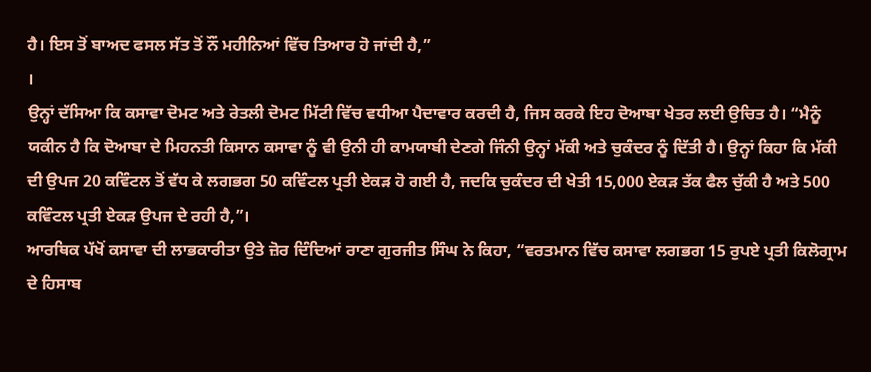ਹੈ। ਇਸ ਤੋਂ ਬਾਅਦ ਫਸਲ ਸੱਤ ਤੋਂ ਨੌਂ ਮਹੀਨਿਆਂ ਵਿੱਚ ਤਿਆਰ ਹੋ ਜਾਂਦੀ ਹੈ,”
।
ਉਨ੍ਹਾਂ ਦੱਸਿਆ ਕਿ ਕਸਾਵਾ ਦੋਮਟ ਅਤੇ ਰੇਤਲੀ ਦੋਮਟ ਮਿੱਟੀ ਵਿੱਚ ਵਧੀਆ ਪੈਦਾਵਾਰ ਕਰਦੀ ਹੈ, ਜਿਸ ਕਰਕੇ ਇਹ ਦੋਆਬਾ ਖੇਤਰ ਲਈ ਉਚਿਤ ਹੈ। “ਮੈਨੂੰ ਯਕੀਨ ਹੈ ਕਿ ਦੋਆਬਾ ਦੇ ਮਿਹਨਤੀ ਕਿਸਾਨ ਕਸਾਵਾ ਨੂੰ ਵੀ ਉਨੀ ਹੀ ਕਾਮਯਾਬੀ ਦੇਣਗੇ ਜਿੰਨੀ ਉਨ੍ਹਾਂ ਮੱਕੀ ਅਤੇ ਚੁਕੰਦਰ ਨੂੰ ਦਿੱਤੀ ਹੈ। ਉਨ੍ਹਾਂ ਕਿਹਾ ਕਿ ਮੱਕੀ ਦੀ ਉਪਜ 20 ਕਵਿੰਟਲ ਤੋਂ ਵੱਧ ਕੇ ਲਗਭਗ 50 ਕਵਿੰਟਲ ਪ੍ਰਤੀ ਏਕੜ ਹੋ ਗਈ ਹੈ, ਜਦਕਿ ਚੁਕੰਦਰ ਦੀ ਖੇਤੀ 15,000 ਏਕੜ ਤੱਕ ਫੈਲ ਚੁੱਕੀ ਹੈ ਅਤੇ 500 ਕਵਿੰਟਲ ਪ੍ਰਤੀ ਏਕੜ ਉਪਜ ਦੇ ਰਹੀ ਹੈ,”।
ਆਰਥਿਕ ਪੱਖੋਂ ਕਸਾਵਾ ਦੀ ਲਾਭਕਾਰੀਤਾ ਉਤੇ ਜ਼ੋਰ ਦਿੰਦਿਆਂ ਰਾਣਾ ਗੁਰਜੀਤ ਸਿੰਘ ਨੇ ਕਿਹਾ, “ਵਰਤਮਾਨ ਵਿੱਚ ਕਸਾਵਾ ਲਗਭਗ 15 ਰੁਪਏ ਪ੍ਰਤੀ ਕਿਲੋਗ੍ਰਾਮ ਦੇ ਹਿਸਾਬ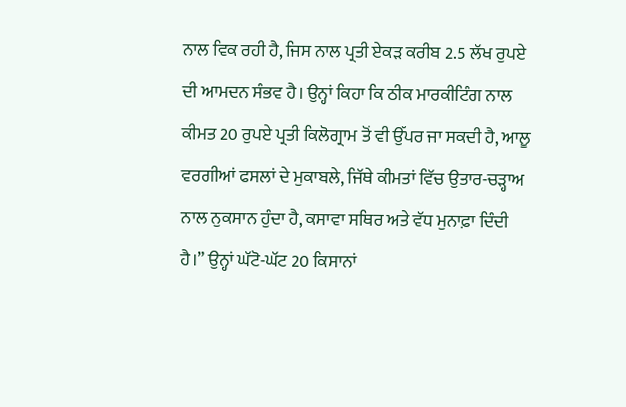ਨਾਲ ਵਿਕ ਰਹੀ ਹੈ, ਜਿਸ ਨਾਲ ਪ੍ਰਤੀ ਏਕੜ ਕਰੀਬ 2.5 ਲੱਖ ਰੁਪਏ ਦੀ ਆਮਦਨ ਸੰਭਵ ਹੈ। ਉਨ੍ਹਾਂ ਕਿਹਾ ਕਿ ਠੀਕ ਮਾਰਕੀਟਿੰਗ ਨਾਲ ਕੀਮਤ 20 ਰੁਪਏ ਪ੍ਰਤੀ ਕਿਲੋਗ੍ਰਾਮ ਤੋਂ ਵੀ ਉੱਪਰ ਜਾ ਸਕਦੀ ਹੈ, ਆਲੂ ਵਰਗੀਆਂ ਫਸਲਾਂ ਦੇ ਮੁਕਾਬਲੇ, ਜਿੱਥੇ ਕੀਮਤਾਂ ਵਿੱਚ ਉਤਾਰ-ਚੜ੍ਹਾਅ ਨਾਲ ਨੁਕਸਾਨ ਹੁੰਦਾ ਹੈ, ਕਸਾਵਾ ਸਥਿਰ ਅਤੇ ਵੱਧ ਮੁਨਾਫ਼ਾ ਦਿੰਦੀ ਹੈ।” ਉਨ੍ਹਾਂ ਘੱਟੋ-ਘੱਟ 20 ਕਿਸਾਨਾਂ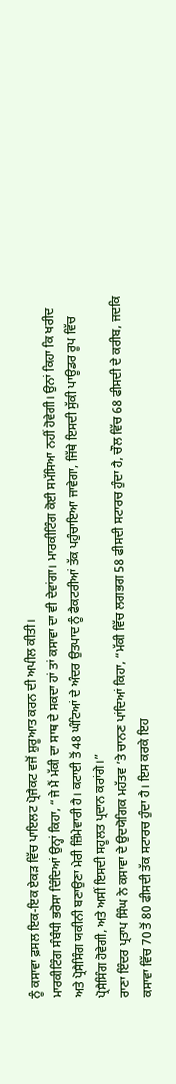ਨੂੰ ਕਸਾਵਾ ਫ਼ਸਲ ਇਕ-ਇਕ ਏਕੜ ਵਿੱਚ ਪਾਇਲਟ ਪ੍ਰੋਜੈਕਟ ਵਜੋਂ ਸ਼ੁਰੂਆਤ ਕਰਨ ਦੀ ਅਪੀਲ ਕੀਤੀ।
ਮਾਰਕੀਟਿੰਗ ਸੰਬੰਧੀ ਭਰੋਸਾ ਦਿੰਦਿਆਂ ਉਨ੍ਹਾਂ ਕਿਹਾ, “ਜੇ ਮੈਂ ਮੱਕੀ ਦਾ ਸਾਥ ਦੇ ਸਕਦਾ ਹਾਂ ਤਾਂ ਕਸਾਵਾ ਦਾ ਵੀ ਦੇਵਾਂਗਾ। ਮਾਰਕੀਟਿੰਗ ਕੋਈ ਸਮੱਸਿਆ ਨਹੀਂ ਹੋਵੇਗੀ। ਉਨਾਂ ਕਿਹਾ ਕਿ ਖਰੀਦ ਅਤੇ ਪ੍ਰੋਸੈਸਿੰਗ ਯਕੀਨੀ ਬਣਾਉਣਾ ਮੇਰੀ ਜ਼ਿੰਮੇਵਾਰੀ ਹੈ। ਕਟਾਈ ਤੋਂ 48 ਘੰਟਿਆਂ ਦੇ ਅੰਦਰ ਉਤਪਾਦ ਨੂੰ ਫੈਕਟਰੀਆਂ ਤੱਕ ਪਹੁੰਚਾਇਆ ਜਾਵੇਗਾ, ਜਿੱਥੇ ਇਸਦੀ ਸੁੱਕੀ ਪਾਊਡਰ ਰੂਪ ਵਿੱਚ ਪ੍ਰੋਸੈਸਿੰਗ ਹੋਵੇਗੀ, ਅਤੇ ਅਸੀਂ ਇਸਦੀ ਸਹੂਲਤ ਪ੍ਰਦਾਨ ਕਰਾਂਗੇ।”
ਰਾਣਾ ਇੰਦਰ ਪ੍ਰਤਾਪ ਸਿੰਘ ਨੇ ਕਸਾਵਾ ਦੇ ਉਦਯੋਗਿਕ ਮਹੱਤਵ ’ਤੇ ਚਾਨਣ ਪਾਂਦਿਆਂ ਕਿਹਾ, “ਮੱਕੀ ਵਿੱਚ ਲਗਭਗ 58 ਫੀਸਦੀ ਸਟਾਰਚ ਹੁੰਦਾ ਹੈ, ਚੌਲ ਵਿੱਚ 68 ਫੀਸਦੀ ਦੇ ਕਰੀਬ, ਜਦਕਿ ਕਸਾਵਾ ਵਿੱਚ 70 ਤੋਂ 80 ਫੀਸਦੀ ਤੱਕ ਸਟਾਰਚ ਹੁੰਦਾ ਹੈ। ਇਸ ਕਰਕੇ ਇਹ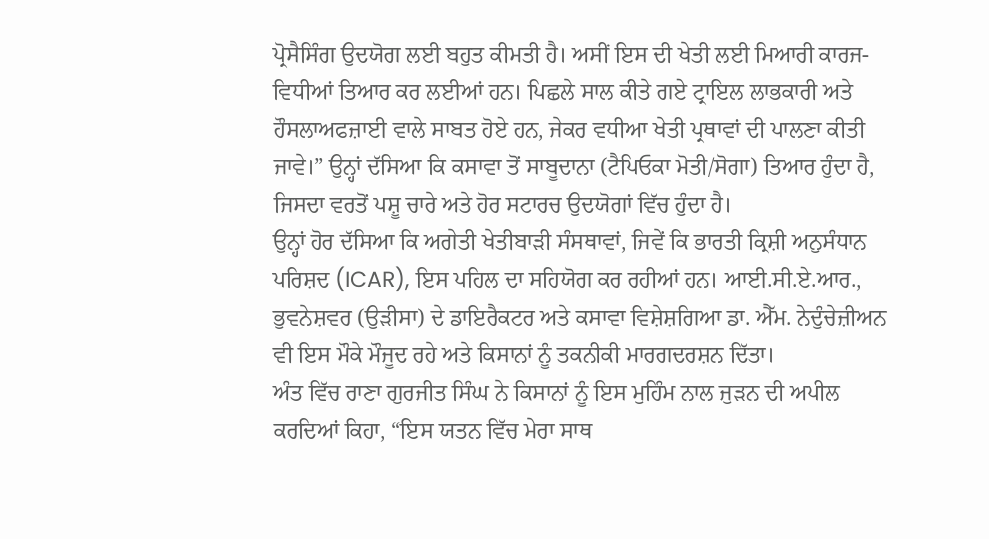ਪ੍ਰੋਸੈਸਿੰਗ ਉਦਯੋਗ ਲਈ ਬਹੁਤ ਕੀਮਤੀ ਹੈ। ਅਸੀਂ ਇਸ ਦੀ ਖੇਤੀ ਲਈ ਮਿਆਰੀ ਕਾਰਜ-ਵਿਧੀਆਂ ਤਿਆਰ ਕਰ ਲਈਆਂ ਹਨ। ਪਿਛਲੇ ਸਾਲ ਕੀਤੇ ਗਏ ਟ੍ਰਾਇਲ ਲਾਭਕਾਰੀ ਅਤੇ ਹੌਸਲਾਅਫਜ਼ਾਈ ਵਾਲੇ ਸਾਬਤ ਹੋਏ ਹਨ, ਜੇਕਰ ਵਧੀਆ ਖੇਤੀ ਪ੍ਰਥਾਵਾਂ ਦੀ ਪਾਲਣਾ ਕੀਤੀ ਜਾਵੇ।” ਉਨ੍ਹਾਂ ਦੱਸਿਆ ਕਿ ਕਸਾਵਾ ਤੋਂ ਸਾਬੂਦਾਨਾ (ਟੈਪਿਓਕਾ ਮੋਤੀ/ਸੋਗਾ) ਤਿਆਰ ਹੁੰਦਾ ਹੈ, ਜਿਸਦਾ ਵਰਤੋਂ ਪਸ਼ੂ ਚਾਰੇ ਅਤੇ ਹੋਰ ਸਟਾਰਚ ਉਦਯੋਗਾਂ ਵਿੱਚ ਹੁੰਦਾ ਹੈ।
ਉਨ੍ਹਾਂ ਹੋਰ ਦੱਸਿਆ ਕਿ ਅਗੇਤੀ ਖੇਤੀਬਾੜੀ ਸੰਸਥਾਵਾਂ, ਜਿਵੇਂ ਕਿ ਭਾਰਤੀ ਕ੍ਰਿਸ਼ੀ ਅਨੁਸੰਧਾਨ ਪਰਿਸ਼ਦ (ICAR), ਇਸ ਪਹਿਲ ਦਾ ਸਹਿਯੋਗ ਕਰ ਰਹੀਆਂ ਹਨ। ਆਈ.ਸੀ.ਏ.ਆਰ., ਭੁਵਨੇਸ਼ਵਰ (ਉੜੀਸਾ) ਦੇ ਡਾਇਰੈਕਟਰ ਅਤੇ ਕਸਾਵਾ ਵਿਸ਼ੇਸ਼ਗਿਆ ਡਾ. ਐੱਮ. ਨੇਦੁੰਚੇਜ਼ੀਅਨ ਵੀ ਇਸ ਮੌਕੇ ਮੌਜੂਦ ਰਹੇ ਅਤੇ ਕਿਸਾਨਾਂ ਨੂੰ ਤਕਨੀਕੀ ਮਾਰਗਦਰਸ਼ਨ ਦਿੱਤਾ।
ਅੰਤ ਵਿੱਚ ਰਾਣਾ ਗੁਰਜੀਤ ਸਿੰਘ ਨੇ ਕਿਸਾਨਾਂ ਨੂੰ ਇਸ ਮੁਹਿੰਮ ਨਾਲ ਜੁੜਨ ਦੀ ਅਪੀਲ ਕਰਦਿਆਂ ਕਿਹਾ, “ਇਸ ਯਤਨ ਵਿੱਚ ਮੇਰਾ ਸਾਥ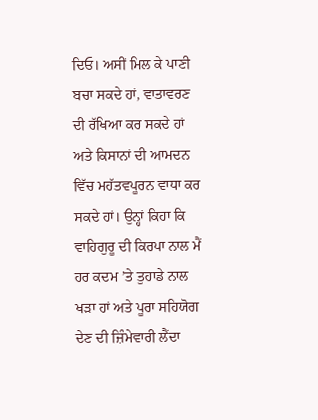ਦਿਓ। ਅਸੀਂ ਮਿਲ ਕੇ ਪਾਣੀ ਬਚਾ ਸਕਦੇ ਹਾਂ, ਵਾਤਾਵਰਣ ਦੀ ਰੱਖਿਆ ਕਰ ਸਕਦੇ ਹਾਂ ਅਤੇ ਕਿਸਾਨਾਂ ਦੀ ਆਮਦਨ ਵਿੱਚ ਮਹੱਤਵਪੂਰਨ ਵਾਧਾ ਕਰ ਸਕਦੇ ਹਾਂ। ਉਨ੍ਹਾਂ ਕਿਹਾ ਕਿ ਵਾਹਿਗੁਰੂ ਦੀ ਕਿਰਪਾ ਨਾਲ ਮੈਂ ਹਰ ਕਦਮ ’ਤੇ ਤੁਹਾਡੇ ਨਾਲ ਖੜਾ ਹਾਂ ਅਤੇ ਪੂਰਾ ਸਹਿਯੋਗ ਦੇਣ ਦੀ ਜ਼ਿੰਮੇਵਾਰੀ ਲੈਂਦਾ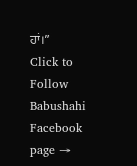ਹਾਂ।”
Click to Follow Babushahi Facebook page →